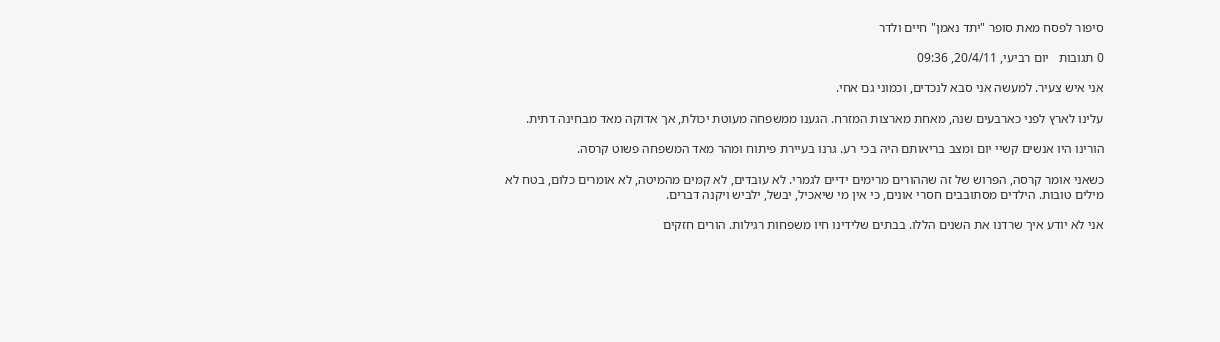סיפור לפסח מאת סופר "יתד נאמן" חיים ולדר

0 תגובות   יום רביעי, 20/4/11, 09:36

אני איש צעיר. למעשה אני סבא לנכדים, וכמוני גם אחי.

עלינו לארץ לפני כארבעים שנה, מאחת מארצות המזרח. הגענו ממשפחה מעוטת יכולת, אך אדוקה מאד מבחינה דתית.

הורינו היו אנשים קשיי יום ומצב בריאותם היה בכי רע. גרנו בעיירת פיתוח ומהר מאד המשפחה פשוט קרסה.

כשאני אומר קרסה, הפרוש של זה שההורים מרימים ידיים לגמרי. לא עובדים, לא קמים מהמיטה, לא אומרים כלום, בטח לא מילים טובות. הילדים מסתובבים חסרי אונים, כי אין מי שיאכיל, יבשל, ילביש ויקנה דברים.

אני לא יודע איך שרדנו את השנים הללו. בבתים שלידינו חיו משפחות רגילות. הורים חזקים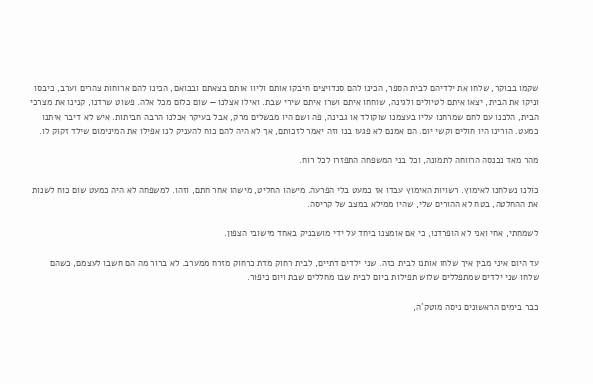שקמו בבוקר, שלחו את ילדיהם לבית הספר, הכינו להם סנדויצים חיבקו אותם וליוו אותם בצאתם ובבואם, הכינו להם ארוחות צהרים וערב, כיבסו וניקו את הבית, יצאו איתם לטיולים ולגינה, שוחחו איתם ושרו איתם שירי שבת. ואילו אצלנו — שום כלום מכל אלה. פשוט שרדנו, קנינו את מצרכי הבית, הלכנו עם לחם שמרחנו עליו בעצמנו שוקולד או גבינה, פה ושם היו מבשלים מרק, אבל בעיקר אכלנו הרבה חביתות. איש לא דיבר איתנו כמעט. הורינו היו חולים וקשי יום. הם אמנם לא פגעו בנו וזה יאמר לזכותם, אך לא היה להם כוח להעניק לנו אפילו את המינימום שילד זקוק לו.

מהר מאד נכנסה הרווחה לתמונה, וכל בני המשפחה התפזרו לכל רוח.

כולנו נשלחנו לאימוץ. רשויות האימוץ עבדו אז כמעט בלי הפרעה. מישהו החליט, מישהו אחר חתם, וזהו. למשפחה לא היה כמעט שום כוח לשנות את ההחלטה, בטח לא ההורים שלי, שהיו ממילא במצב של קריסה.

לשמחתי, אחי ואני לא הופרדנו, כי אם אומצנו ביחד על ידי מושבניק באחד מישובי הצפון.

עד היום איני מבין איך שלחו אותנו לבית כזה. שני ילדים דתיים, לבית רחוק מדת כרחוק מזרח ממערב. לא ברור מה הם חשבו לעצמם, כשהם שלחו שני ילדים שמתפללים שלוש תפילות ביום לבית שבו מחללים שבת ויום כיפור.

כבר בימים הראשונים ניסה מוטק´ה,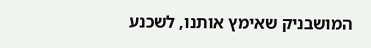המושבניק שאימץ אותנו, לשכנע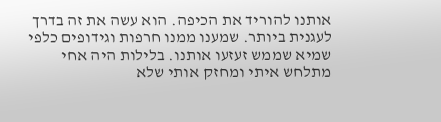אותנו להוריד את הכיפה. הוא עשה את זה בדרך לעגנית ביותר. שמענו ממנו חרפות וגידופים כלפי שמיא שממש זעזעו אותנו. בלילות היה אחי מתלחש איתי ומחזק אותי שלא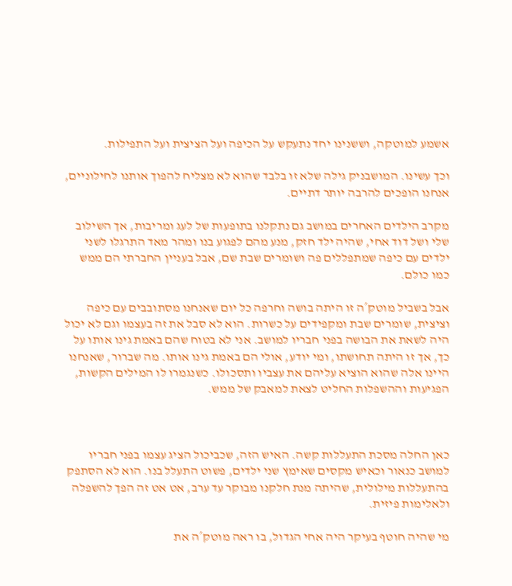אשמע למוטקה, וששנינו יחד נתעקש על הכיפה ועל הציצית ועל התפילות.

וכך עשינו. המושבניק גילה שלא זו בלבד שהוא לא מצליח להפוך אותנו לחילוניים, אנחנו הופכים להרבה יותר דתיים.

מקרב הילדים האחרים במושב גם נתקלנו בתופעות של לעג ומריבות, אך השילוב שלי ושל דוד אחי, שהיה ילד חזק, מנע מהם לפגוע בנו ומהר מאד התרגלו לשני ילדים עם כיפה שמתפללים פה ושומרים שבת שם, אבל בעניין החברתי הם ממש כמו כולם.

אבל בשביל מוטק´ה זו היתה בושה וחרפה כל יום שאנחנו מסתובבים עם כיפה וציצית, שומרים שבת ומקפידים על כשרות. הוא לא סבל את זה בעצמו וגם לא יכול היה לשאת את הבושה בפני חבריו למושב. אני לא בטוח שהם באמת גינו אותו על כך, אך זו היתה תחושתו, ומי יודע, אולי הם באמת גינו אותו. מה שברור, שאנחנו היינו אלה שהוא הוציא עליהם את עצביו ותסכולו. כשנגמרו לו המילים הקשות, הפגיעות וההשפלות החליט לצאת למאבק של ממש.



כאן החלה מסכת התעללות קשה. האיש הזה, שכביכול הציג עצמו בפני חבריו למושב כנאור וכאיש מקסים שאימץ שני ילדים, פשוט התעלל בנו. הוא לא הסתפק בהתעללות מילולית, שהיתה מנת חלקנו מבוקר עד ערב, אט אט זה הפך להשפלה ולאלימות פיזית.

מי שהיה חוטף בעיקר היה אחי הגדול, בו ראה מוטק´ה את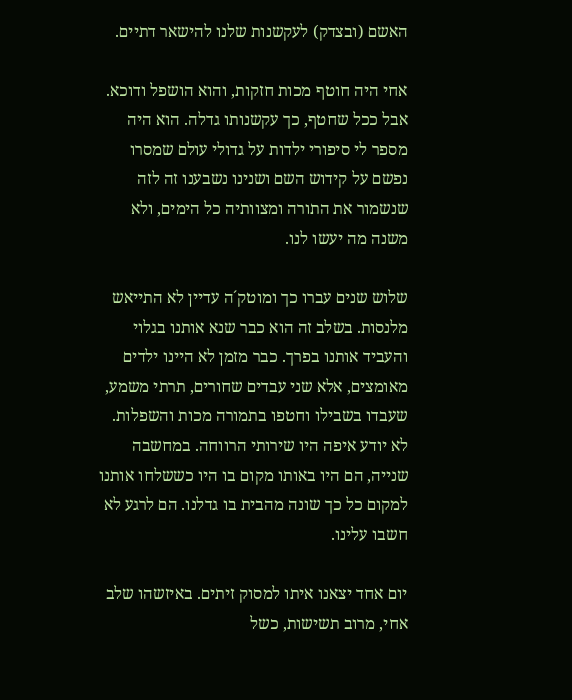האשם (ובצדק) לעקשנות שלנו להישאר דתיים.

אחי היה חוטף מכות חזקות, והוא הושפל ודוכא. אבל ככל שחטף, כך עקשנותו גדלה. הוא היה מספר לי סיפורי ילדות על גדולי עולם שמסרו נפשם על קידוש השם ושנינו נשבענו זה לזה שנשמור את התורה ומצוותיה כל הימים, ולא משנה מה יעשו לנו.

שלוש שנים עברו כך ומוטק´ה עדיין לא התייאש מלנסות. בשלב זה הוא כבר שנא אותנו בגלוי והעביד אותנו בפרך. כבר מזמן לא היינו ילדים מאומצים, אלא שני עבדים שחורים, תרתי משמע, שעבדו בשבילו וחטפו בתמורה מכות והשפלות. לא יודע איפה היו שירותי הרווחה. במחשבה שנייה, הם היו באותו מקום בו היו כששלחו אותנו למקום כל כך שונה מהבית בו גדלנו. הם לרגע לא חשבו עלינו.

יום אחד יצאנו איתו למסוק זיתים. באיזשהו שלב אחי, מרוב תשישות, כשל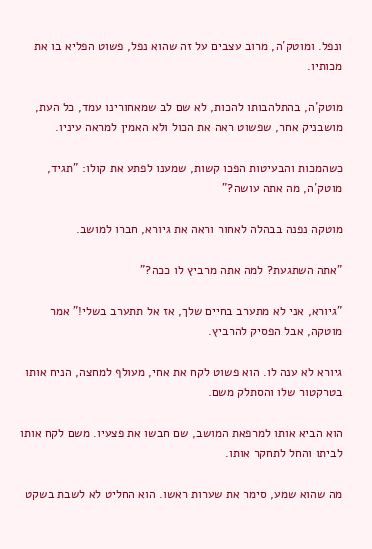ונפל. ומוטק´ה, מרוב עצבים על זה שהוא נפל, פשוט הפליא בו את מכותיו.

מוטק´ה, בהתלהבותו להכות, לא שם לב שמאחורינו עמד, כל העת, מושבניק אחר, שפשוט ראה את הכול ולא האמין למראה עיניו.

כשהמכות והבעיטות הפכו קשות, שמענו לפתע את קולו: "תגיד, מוטק´ה, מה אתה עושה?"

מוטקה נפנה בבהלה לאחור וראה את גיורא, חברו למושב.

"אתה השתגעת? למה אתה מרביץ לו ככה?"

"גיורא, אני לא מתערב בחיים שלך, אז אל תתערב בשלי!" אמר מוטקה, אבל הפסיק להרביץ.

גיורא לא ענה לו. הוא פשוט לקח את אחי, מעולף למחצה, הניח אותו בטרקטור שלו והסתלק משם.

הוא הביא אותו למרפאת המושב, שם חבשו את פצעיו. משם לקח אותו לביתו והחל לתחקר אותו.

מה שהוא שמע, סימר את שערות ראשו. הוא החליט לא לשבת בשקט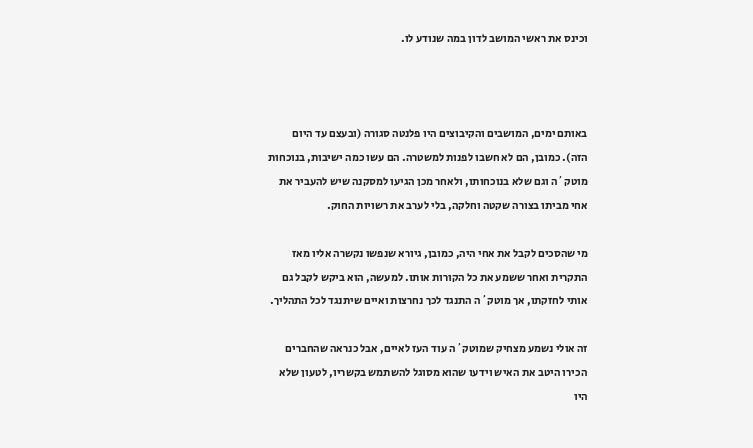וכינס את ראשי המושב לדון במה שנודע לו.



באותם ימים, המושבים והקיבוצים היו פלנטה סגורה (ובעצם עד היום הזה). כמובן, הם לא חשבו לפנות למשטרה. הם עשו כמה ישיבות, בנוכחות מוטק´ה וגם שלא בנוכחותו, ולאחר מכן הגיעו למסקנה שיש להעביר את אחי מביתו בצורה שקטה וחלקה, בלי לערב את רשויות החוק.

מי שהסכים לקבל את אחי היה, כמובן, גיורא שנפשו נקשרה אליו מאז התקרית ואחר ששמע את כל הקורות אותו. למעשה, הוא ביקש לקבל גם אותי לחזקתו, אך מוטק´ה התנגד לכך נחרצות ואיים שיתנגד לכל התהליך.

זה אולי נשמע מצחיק שמוטק´ה עוד העז לאיים, אבל כנראה שהחברים הכירו היטב את האיש וידעו שהוא מסוגל להשתמש בקשריו, לטעון שלא היו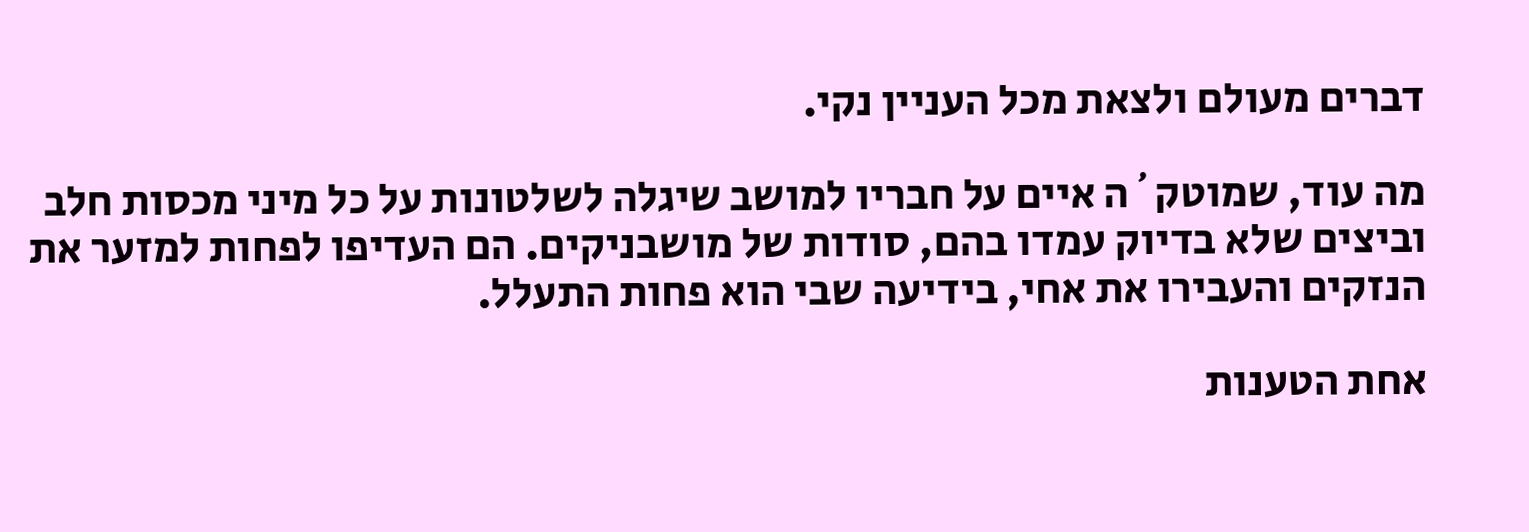דברים מעולם ולצאת מכל העניין נקי.

מה עוד, שמוטק´ה איים על חבריו למושב שיגלה לשלטונות על כל מיני מכסות חלב וביצים שלא בדיוק עמדו בהם, סודות של מושבניקים. הם העדיפו לפחות למזער את הנזקים והעבירו את אחי, בידיעה שבי הוא פחות התעלל.

אחת הטענות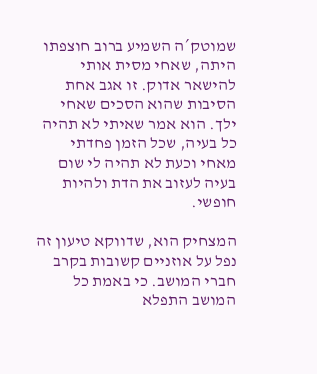שמוטק´ה השמיע ברוב חוצפתו היתה, שאחי מסית אותי להישאר אדוק. זו אגב אחת הסיבות שהוא הסכים שאחי ילך. הוא אמר שאיתי לא תהיה כל בעיה, שכל הזמן פחדתי מאחי וכעת לא תהיה לי שום בעיה לעזוב את הדת ולהיות חופשי.

המצחיק הוא, שדווקא טיעון זה נפל על אוזניים קשובות בקרב חברי המושב. כי באמת כל המושב התפלא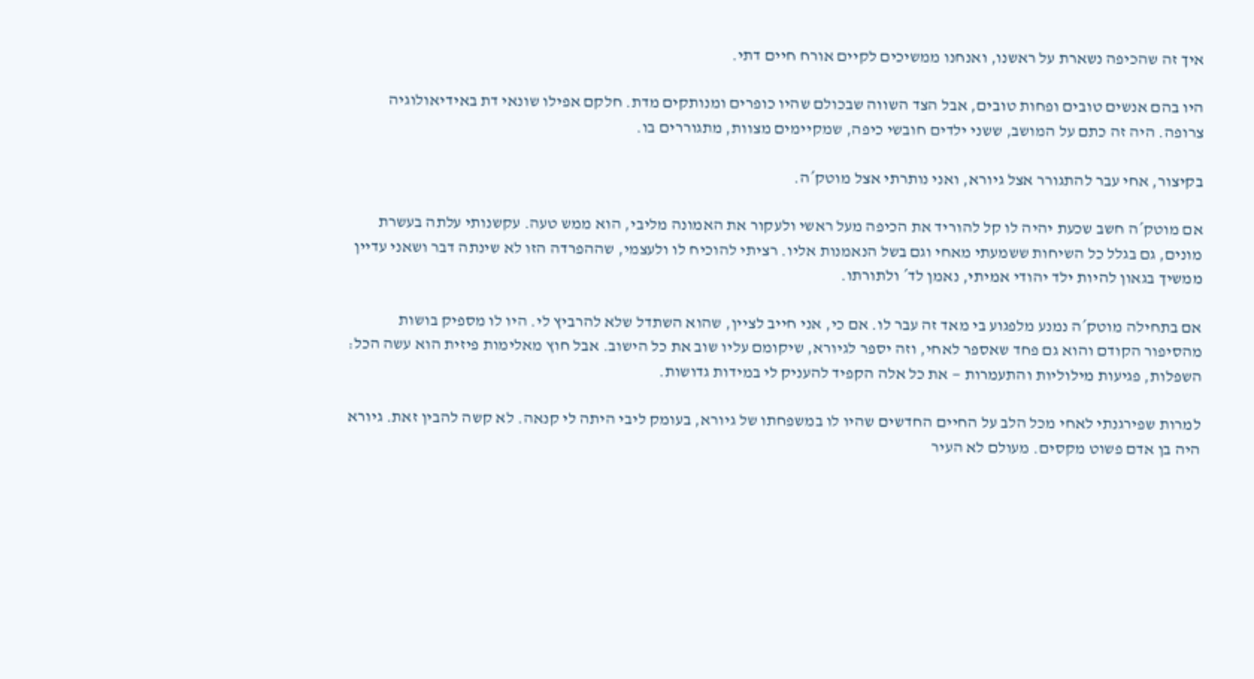איך זה שהכיפה נשארת על ראשנו, ואנחנו ממשיכים לקיים אורח חיים דתי.

היו בהם אנשים טובים ופחות טובים, אבל הצד השווה שבכולם שהיו כופרים ומנותקים מדת. חלקם אפילו שונאי דת באידיאולוגיה צרופה. היה זה כתם על המושב, ששני ילדים חובשי כיפה, שמקיימים מצוות, מתגוררים בו.

בקיצור, אחי עבר להתגורר אצל גיורא, ואני נותרתי אצל מוטק´ה.

אם מוטק´ה חשב שכעת יהיה לו קל להוריד את הכיפה מעל ראשי ולעקור את האמונה מליבי, הוא ממש טעה. עקשנותי עלתה בעשרת מונים, גם בגלל כל השיחות ששמעתי מאחי וגם בשל הנאמנות אליו. רציתי להוכיח לו ולעצמי, שההפרדה הזו לא שינתה דבר ושאני עדיין ממשיך בגאון להיות ילד יהודי אמיתי, נאמן לד´ ולתורתו.

אם בתחילה מוטק´ה נמנע מלפגוע בי מאד זה עבר לו. אם כי, אני חייב לציין, שהוא השתדל שלא להרביץ לי. היו לו מספיק בושות מהסיפור הקודם והוא גם פחד שאספר לאחי, וזה יספר לגיורא, שיקומם עליו שוב את כל הישוב. אבל חוץ מאלימות פיזית הוא עשה הכל: השפלות, פגיעות מילוליות והתעמרות — את כל אלה הקפיד להעניק לי במידות גדושות.

למרות שפירגנתי לאחי מכל הלב על החיים החדשים שהיו לו במשפחתו של גיורא, בעומק ליבי היתה לי קנאה. לא קשה להבין זאת. גיורא היה בן אדם פשוט מקסים. מעולם לא העיר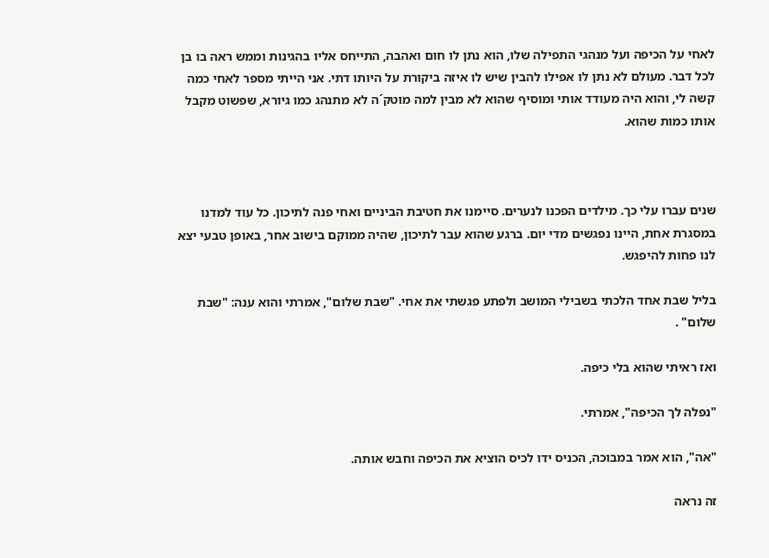לאחי על הכיפה ועל מנהגי התפילה שלו, הוא נתן לו חום ואהבה, התייחס אליו בהגינות וממש ראה בו בן לכל דבר. מעולם לא נתן לו אפילו להבין שיש לו איזה ביקורת על היותו דתי. אני הייתי מספר לאחי כמה קשה לי, והוא היה מעודד אותי ומוסיף שהוא לא מבין למה מוטק´ה לא מתנהג כמו גיורא, שפשוט מקבל אותו כמות שהוא.



שנים עברו עלי כך. מילדים הפכנו לנערים. סיימנו את חטיבת הביניים ואחי פנה לתיכון. כל עוד למדנו במסגרת אחת, היינו נפגשים מדי יום. ברגע שהוא עבר לתיכון, שהיה ממוקם בישוב אחר, באופן טבעי יצא לנו פחות להיפגש.

בליל שבת אחד הלכתי בשבילי המושב ולפתע פגשתי את אחי. "שבת שלום", אמרתי והוא ענה: "שבת שלום" .

ואז ראיתי שהוא בלי כיפה.

"נפלה לך הכיפה", אמרתי.

"אה", הוא אמר במבוכה, הכניס ידו לכיס הוציא את הכיפה וחבש אותה.

זה נראה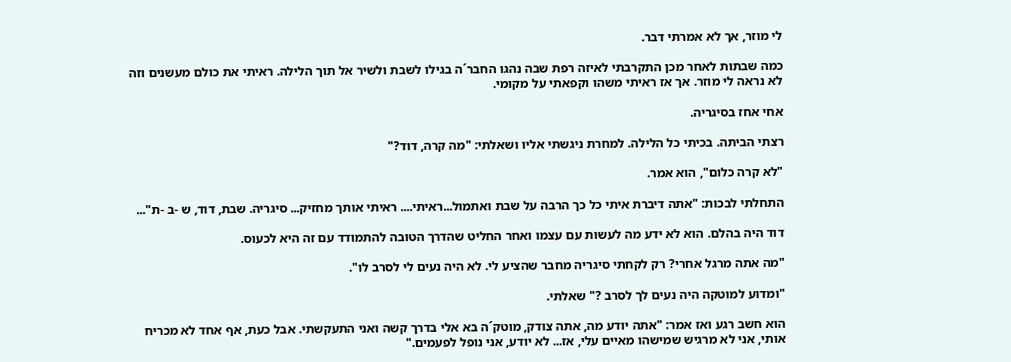לי מוזר, אך לא אמרתי דבר.

כמה שבתות לאחר מכן התקרבתי לאיזה רפת שבה נהגו החבר´ה בגילו לשבת ולשיר אל תוך הלילה. ראיתי את כולם מעשנים וזה לא נראה לי מוזר. אך אז ראיתי משהו וקפאתי על מקומי.

אחי אחז בסיגריה.

רצתי הביתה. בכיתי כל הלילה. למחרת ניגשתי אליו ושאלתי: "מה קרה, דוד?"

"לא קרה כלום", הוא אמר.

התחלתי לבכות: "אתה דיברת איתי כל כך הרבה על שבת ואתמול...ראיתי.... ראיתי אותך מחזיק... סיגריה. שבת, דוד, ש -ב -ת"...

דוד היה בהלם. הוא לא ידע מה לעשות עם עצמו ואחר החליט שהדרך הטובה להתמודד עם זה היא לכעוס.

"מה אתה מרגל אחרי? רק לקחתי סיגריה מחבר שהציע לי. לא היה נעים לי לסרב לו".

"ומדוע למוטקה היה נעים לך לסרב ?" שאלתי.

הוא חשב רגע ואז אמר: "אתה יודע מה, אתה צודק, מוטק´ה בא אלי בדרך קשה ואני התעקשתי. אבל כעת, אף אחד לא מכריח אותי, אני לא מרגיש שמישהו מאיים עלי, אז... לא יודע, אני נופל לפעמים."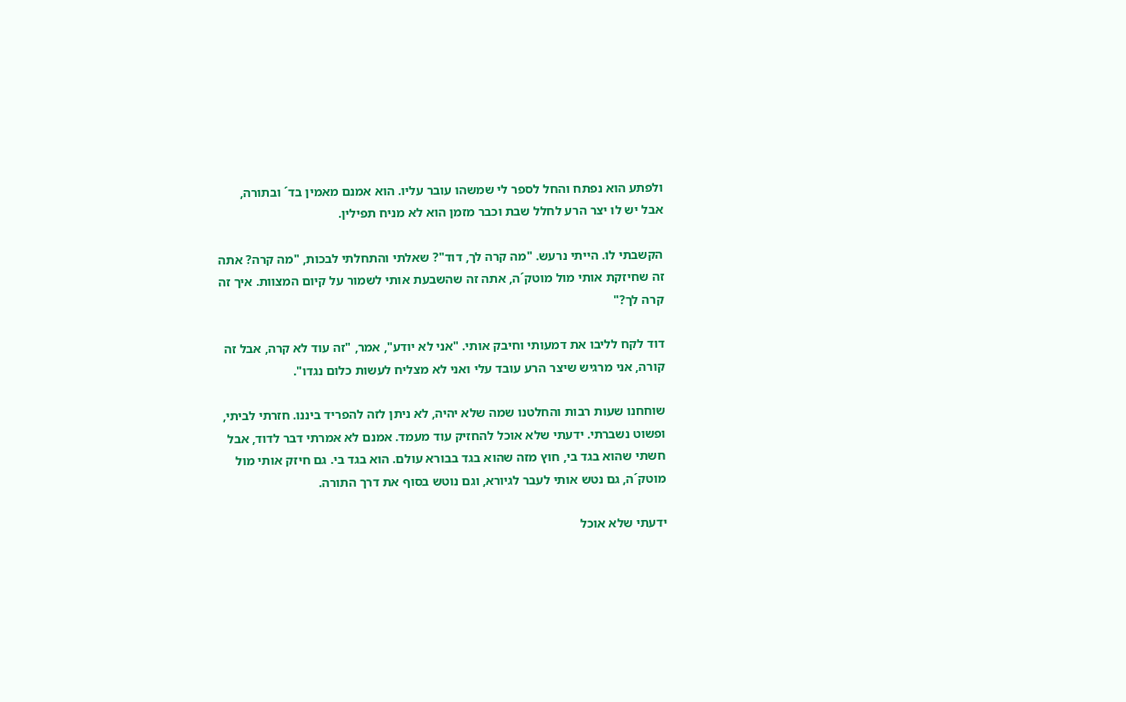ולפתע הוא נפתח והחל לספר לי שמשהו עובר עליו. הוא אמנם מאמין בד´ ובתורה, אבל יש לו יצר הרע לחלל שבת וכבר מזמן הוא לא מניח תפילין.

הקשבתי לו. הייתי נרעש. "מה קרה לך, דוד"? שאלתי והתחלתי לבכות, "מה קרה? אתה זה שחיזקת אותי מול מוטק´ה, אתה זה שהשבעת אותי לשמור על קיום המצוות. איך זה קרה לך?"

דוד לקח לליבו את דמעותי וחיבק אותי. "אני לא יודע", אמר, "זה עוד לא קרה, אבל זה קורה, אני מרגיש שיצר הרע עובד עלי ואני לא מצליח לעשות כלום נגדו".

שוחחנו שעות רבות והחלטנו שמה שלא יהיה, לא ניתן לזה להפריד ביננו. חזרתי לביתי, ופשוט נשברתי. ידעתי שלא אוכל להחזיק עוד מעמד. אמנם לא אמרתי דבר לדוד, אבל חשתי שהוא בגד בי, חוץ מזה שהוא בגד בבורא עולם. הוא בגד בי. גם חיזק אותי מול מוטק´ה, גם נטש אותי לעבר לגיורא, וגם נוטש בסוף את דרך התורה.

ידעתי שלא אוכל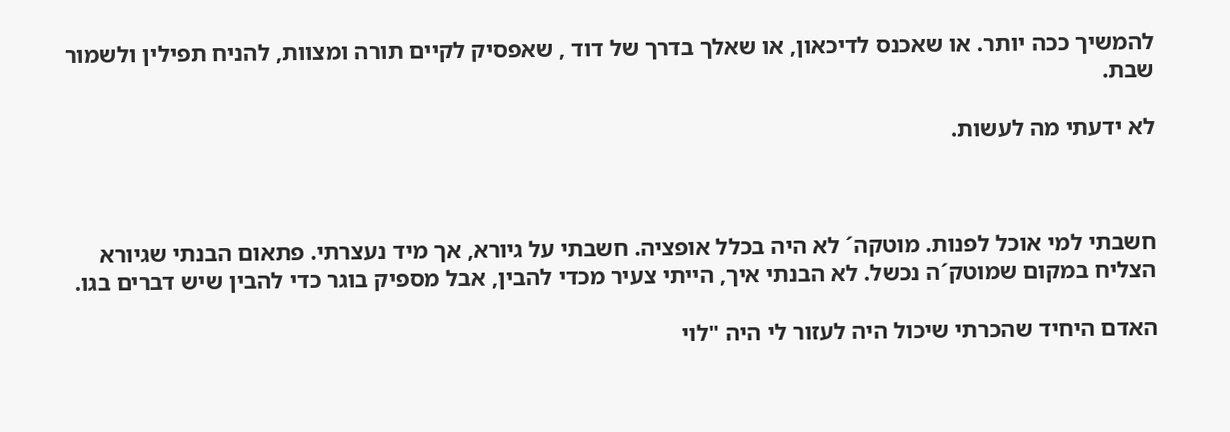להמשיך ככה יותר. או שאכנס לדיכאון, או שאלך בדרך של דוד , שאפסיק לקיים תורה ומצוות, להניח תפילין ולשמור שבת.

לא ידעתי מה לעשות.



חשבתי למי אוכל לפנות. מוטקה´ לא היה בכלל אופציה. חשבתי על גיורא, אך מיד נעצרתי. פתאום הבנתי שגיורא הצליח במקום שמוטק´ה נכשל. לא הבנתי איך, הייתי צעיר מכדי להבין, אבל מספיק בוגר כדי להבין שיש דברים בגו.

האדם היחיד שהכרתי שיכול היה לעזור לי היה "לוי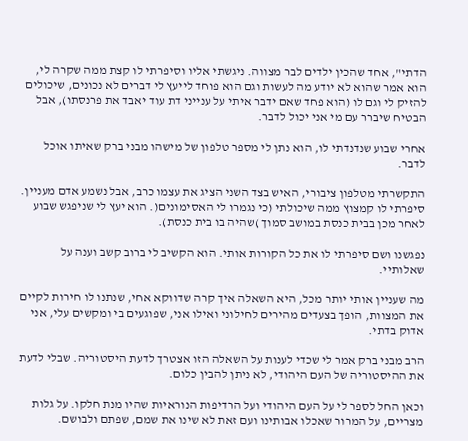הדתי", אחד שהכין ילדים לבר מצווה. ניגשתי אליו וסיפרתי לו קצת ממה שקרה לי, הוא אמר שהוא לא יודע מה לעשות וגם הוא פוחד לייעץ לי דברים לא נכונים, שיכולים להזיק לי וגם לו (הוא פחד שאם ידבר איתי על ענייני דת עוד יאבד את פרנסתו), אבל הבטיח שיברר עם מי אני יכול לדבר.

אחרי שבוע שנדנדתי לו, הוא נתן לי מספר טלפון של מישהו מבני ברק שאיתו אוכל לדבר.

התקשרתי מטלפון ציבורי, האיש בצד השני הציג את עצמו כרב, אבל נשמע אדם מעניין. סיפרתי לו קמצוץ ממה שיכולתי (כי נגמרו לי האסימונים(. הוא יעץ לי שניפגש שבוע לאחר מכן בבית כנסת במושב סמוך )שהיה בו בית כנסת).

נפגשנו ושם סיפרתי לו את כל הקורות אותי. הוא הקשיב לי ברוב קשב וענה על שאלותיי.

מה שעניין אותי יותר מכל, היא השאלה איך קרה שדווקא אחי, שנתנו לו חירות לקיים את המצוות, הופך בצעדים מהירים לחילוני ואילו אני, שפוגעים בי ומקשים עלי, אני אדוק בדתי.

הרב מבני ברק אמר לי שכדי לענות על השאלה הזו אצטרך לדעת היסטוריה. שבלי לדעת את ההיסטוריה של העם היהודי, לא ניתן להבין כלום.

וכאן החל לספר לי על העם היהודי ועל הרדיפות הנוראיות שהיו מנת חלקו. על גלות מצריים, על המרור שאכלו אבותינו ועם זאת לא שינו את שמם, שפתם ולבושם.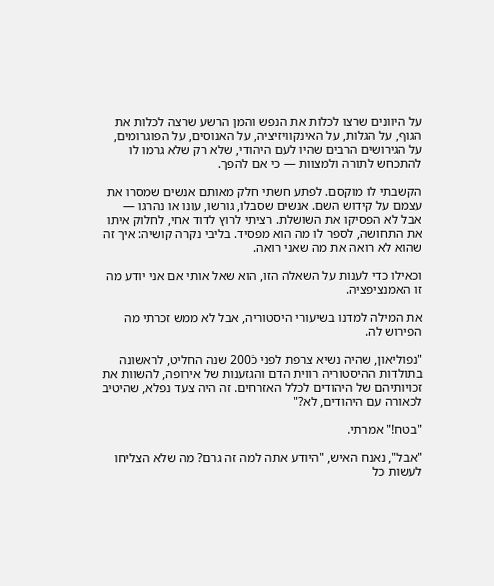על היוונים שרצו לכלות את הנפש והמן הרשע שרצה לכלות את הגוף, על הגלות, על האינקוויזיציה, על האנוסים, על הפוגרומים, על הגירושים הרבים שהיו לעם היהודי, שלא רק שלא גרמו לו להתכחש לתורה ולמצוות — כי אם להפך.

הקשבתי לו מוקסם. לפתע חשתי חלק מאותם אנשים שמסרו את עצמם על קידוש השם. אנשים שסבלו, גורשו, עונו או נהרגו — אבל לא הפסיקו את השושלת. רציתי לרוץ לדוד אחי, לחלוק איתו את התחושה, לספר לו מה הוא מפסיד. בליבי נקרה קושיה: איך זה שהוא לא רואה את מה שאני רואה.

וכאילו כדי לענות על השאלה הזו, הוא שאל אותי אם אני יודע מה זו האמנציפציה.

את המילה למדנו בשיעורי היסטוריה, אבל לא ממש זכרתי מה הפירוש לה.

"נפוליאון, שהיה נשיא צרפת לפני כֿ200 שנה החליט, לראשונה בתולדות ההיסטוריה רווית הדם והגזענות של אירופה, להשוות את זכויותיהם של היהודים לכלל האזרחים. זה היה צעד נפלא, שהיטיב לכאורה עם היהודים, לא?"

"בטח!" אמרתי.

"אבל", נאנח האיש, "היודע אתה למה זה גרם? מה שלא הצליחו לעשות כל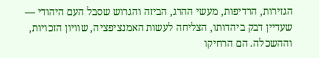הגזירות, הרדיפות, מעשי ההרג, הביזה והגרוש שסבל העם היהודי — שעדיין דבק ביהדותו, הצליחה לעשות האמנציפציה, שוויון הזכויות, וההשכלה. הם הרחיקו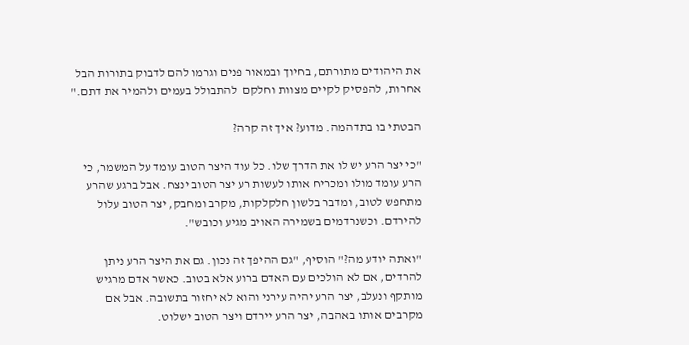את היהודים מתורתם, בחיוך ובמאור פנים וגרמו להם לדבוק בתורות הבל אחרות, להפסיק לקיים מצוות וחלקם  להתבולל בעמים ולהמיר את דתם."

הבטתי בו בתדהמה. מדוע? איך זה קרה?

"כי יצר הרע יש לו את הדרך שלו. כל עוד היצר הטוב עומד על המשמר, כי הרע עומד מולו ומכריח אותו לעשות רע יצר הטוב ינצח. אבל ברגע שהרע מתחפש לטוב, ומדבר בלשון חלקלקות, מקרב ומחבק, יצר הטוב עלול להירדם. וכשנרדמים בשמירה האויב מגיע וכובש".

"ואתה יודע מה?" הוסיף, "גם ההיפך זה נכון. גם את היצר הרע ניתן להרדים, אם לא הולכים עם האדם ברוע אלא בטוב. כאשר אדם מרגיש מותקף ונעלב, יצר הרע יהיה עירני והוא לא יחזור בתשובה. אבל אם מקרבים אותו באהבה, יצר הרע יירדם ויצר הטוב ישלוט.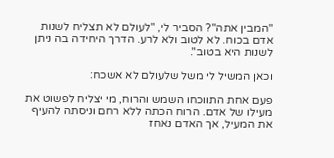"המבין אתה"? הסביר לי, "לעולם לא תצליח לשנות אדם בכוח. לא לטוב ולא לרע. הדרך היחידה בה ניתן לשנות היא בטוב".

וכאן המשיל לי משל שלעולם לא אשכח:

פעם אחת התווכחו השמש והרוח, מי יצליח לפשוט את מעילו של אדם. הרוח הכתה ללא רחם וניסתה להעיף את המעיל, אך האדם נאחז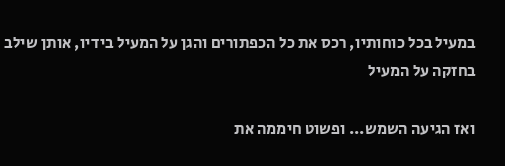במעיל בכל כוחותיו, רכס את כל הכפתורים והגן על המעיל בידיו, אותן שילב בחזקה על המעיל

ואז הגיעה השמש... ופשוט חיממה את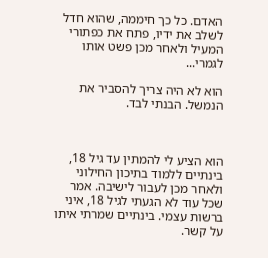האדם. כל כך חיממה, שהוא חדל לשלב את ידיו, פתח את כפתורי המעיל ולאחר מכן פשט אותו לגמרי...

הוא לא היה צריך להסביר את הנמשל. הבנתי לבד.



הוא הציע לי להמתין עד גיל 18, בינתיים ללמוד בתיכון החילוני ולאחר מכן לעבור לישיבה. אמר שכל עוד לא הגעתי לגיל 18, איני ברשות עצמי. בינתיים שמרתי איתו על קשר.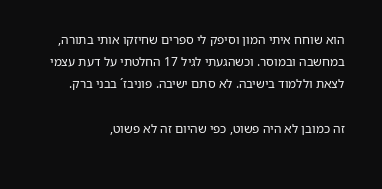הוא שוחח איתי המון וסיפק לי ספרים שחיזקו אותי בתורה, במחשבה ובמוסר. וכשהגעתי לגיל 17 החלטתי על דעת עצמי לצאת וללמוד בישיבה. לא סתם ישיבה. פוניבז´ בבני ברק.

זה כמובן לא היה פשוט, כפי שהיום זה לא פשוט,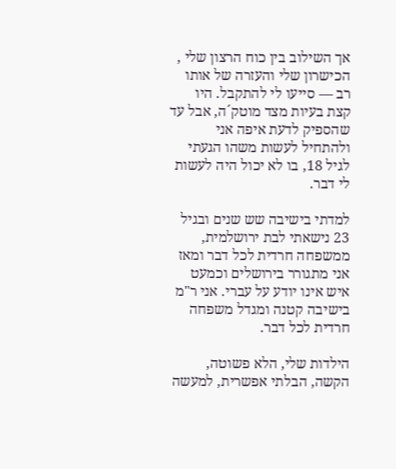אך השילוב בין כוח הרצון שלי , הכישרון שלי והעזרה של אותו רב — סייעו לי להתקבל. היו קצת בעיות מצד מוטק´ה, אבל עד שהספיק לדעת איפה אני ולהתחיל לעשות משהו הגעתי לגיל 18, בו לא יכול היה לעשות לי דבר.

למדתי בישיבה שש שנים ובגיל 23 נישאתי לבת ירושלמית, ממשפחה חרדית לכל דבר ומאז אני מתגורר בירושלים וכמעט איש אינו יודע על עברי. אני ר"מ בישיבה קטנה ומגדל משפחה חרדית לכל דבר.

הילדות שלי, הלא פשוטה, הקשה, הבלתי אפשרית, למעשה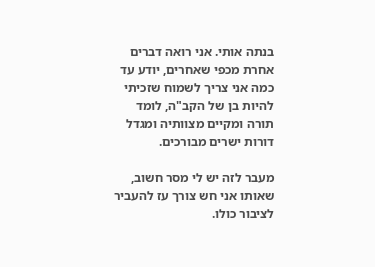בנתה אותי. אני רואה דברים אחרת מכפי שאחרים, יודע עד כמה אני צריך לשמוח שזכיתי להיות בן של הקב"ה, לומד תורה ומקיים מצוותיה ומגדל דורות ישרים מבורכים.

מעבר לזה יש לי מסר חשוב, שאותו אני חש צורך עז להעביר לציבור כולו.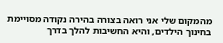מהמקום שלי אני רואה בצורה בהירה נקודה מסויימת בחינוך הילדים, והיא החשיבות להלך בדרך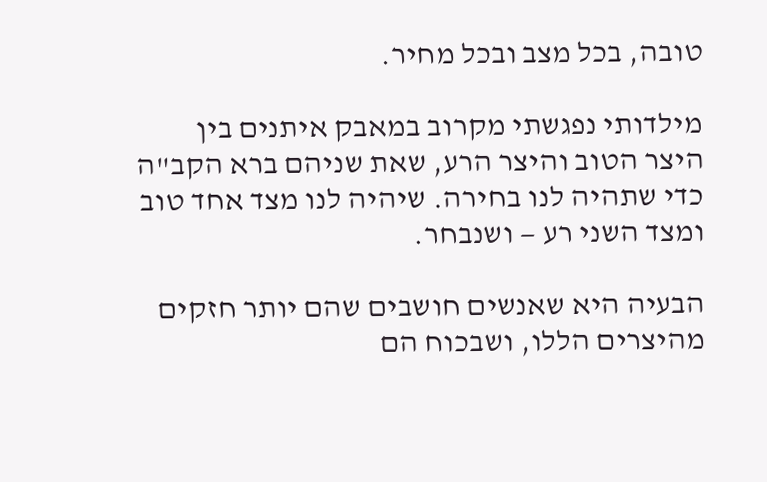טובה, בכל מצב ובכל מחיר.

מילדותי נפגשתי מקרוב במאבק איתנים בין היצר הטוב והיצר הרע, שאת שניהם ברא הקב"ה כדי שתהיה לנו בחירה. שיהיה לנו מצד אחד טוב ומצד השני רע — ושנבחר.

הבעיה היא שאנשים חושבים שהם יותר חזקים מהיצרים הללו, ושבכוח הם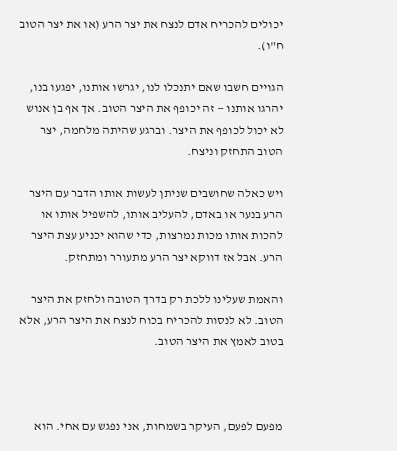יכולים להכריח אדם לנצח את יצר הרע (או את יצר הטוב ח"ו).

הגויים חשבו שאם יתנכלו לנו, יגרשו אותנו, יפגעו בנו, יהרגו אותנו — זה יכופף את היצר הטוב. אך אף בן אנוש לא יכול לכופף את היצר. וברגע שהיתה מלחמה, יצר הטוב התחזק וניצח.

ויש כאלה שחושבים שניתן לעשות אותו הדבר עם היצר הרע בנער או באדם, להעליב אותו, להשפיל אותו או להכות אותו מכות נמרצות, כדי שהוא יכניע עצת היצר הרע. אבל אז דווקא יצר הרע מתעורר ומתחזק.

והאמת שעלינו ללכת רק בדרך הטובה ולחזק את היצר הטוב. לא לנסות להכריח בכוח לנצח את היצר הרע, אלא בטוב לאמץ את היצר הטוב.



מפעם לפעם, העיקר בשמחות, אני נפגש עם אחי. הוא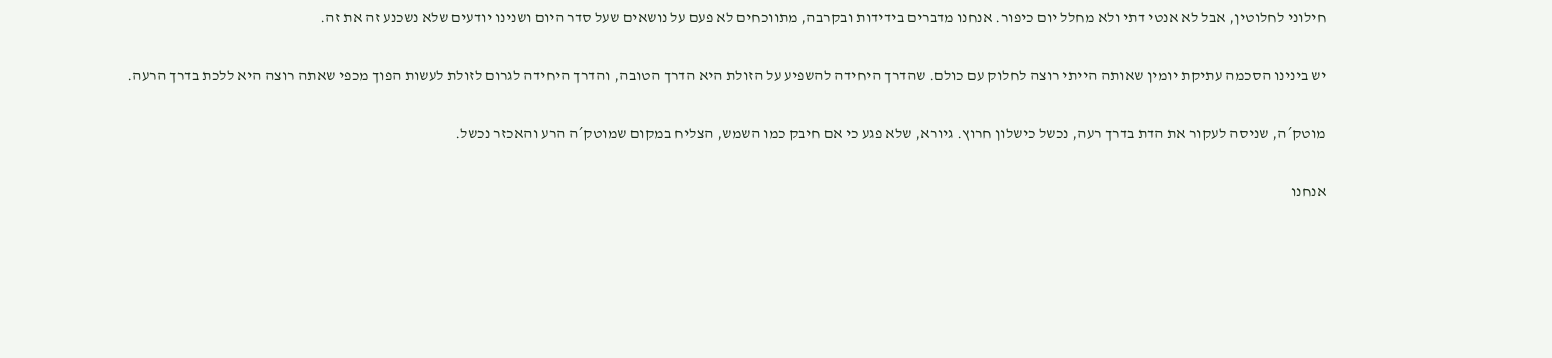חילוני לחלוטין, אבל לא אנטי דתי ולא מחלל יום כיפור. אנחנו מדברים בידידות ובקרבה, מתווכחים לא פעם על נושאים שעל סדר היום ושנינו יודעים שלא נשכנע זה את זה.

יש בינינו הסכמה עתיקת יומין שאותה הייתי רוצה לחלוק עם כולם. שהדרך היחידה להשפיע על הזולת היא הדרך הטובה, והדרך היחידה לגרום לזולת לעשות הפוך מכפי שאתה רוצה היא ללכת בדרך הרעה.

מוטק´ה, שניסה לעקור את הדת בדרך רעה, נכשל כישלון חרוץ. גיורא, שלא פגע כי אם חיבק כמו השמש, הצליח במקום שמוטק´ה הרע והאכזר נכשל.

אנחנו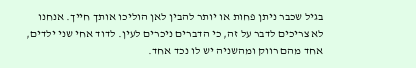בגיל שכבר ניתן פחות או יותר להבין לאן הוליכו אותך חייך. אנחנו לא צריכים לדבר על זה, כי הדברים ניכרים לעין. לדוד אחי שני ילדים, אחד מהם רווק ומהשניה יש לו נכד אחד.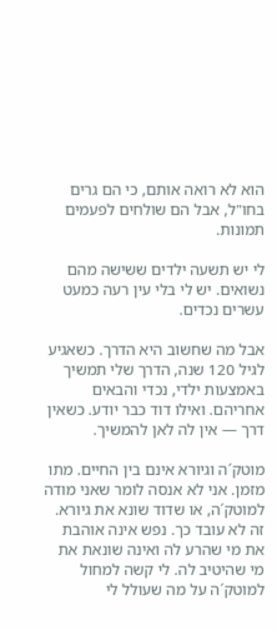הוא לא רואה אותם, כי הם גרים בחו"ל, אבל הם שולחים לפעמים תמונות.

לי יש תשעה ילדים ששישה מהם נשואים. יש לי בלי עין רעה כמעט עשרים נכדים.

אבל מה שחשוב היא הדרך. כשאגיע לגיל 120 שנה, הדרך שלי תמשיך באמצעות ילדי, נכדי והבאים אחריהם. ואילו דוד כבר יודע. כשאין דרך — אין לה לאן להמשיך.

מוטק´ה וגיורא אינם בין החיים. מתו מזמן. אני לא אנסה לומר שאני מודה למוטק´ה, או שדוד שונא את גיורא. זה לא עובד כך. נפש אינה אוהבת את מי שהרע לה ואינה שונאת את מי שהיטיב לה. לי קשה למחול למוטק´ה על מה שעולל לי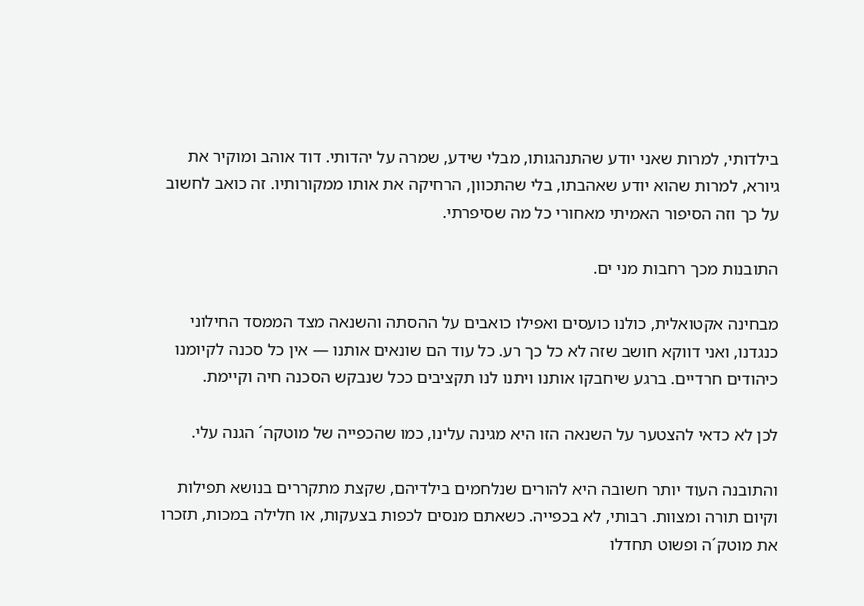בילדותי, למרות שאני יודע שהתנהגותו, מבלי שידע, שמרה על יהדותי. דוד אוהב ומוקיר את גיורא, למרות שהוא יודע שאהבתו, בלי שהתכוון, הרחיקה את אותו ממקורותיו. זה כואב לחשוב על כך וזה הסיפור האמיתי מאחורי כל מה שסיפרתי.

התובנות מכך רחבות מני ים.

מבחינה אקטואלית, כולנו כועסים ואפילו כואבים על ההסתה והשנאה מצד הממסד החילוני כנגדנו, ואני דווקא חושב שזה לא כל כך רע. כל עוד הם שונאים אותנו — אין כל סכנה לקיומנו כיהודים חרדיים. ברגע שיחבקו אותנו ויתנו לנו תקציבים ככל שנבקש הסכנה חיה וקיימת.

לכן לא כדאי להצטער על השנאה הזו היא מגינה עלינו, כמו שהכפייה של מוטקה´ הגנה עלי.

והתובנה העוד יותר חשובה היא להורים שנלחמים בילדיהם, שקצת מתקררים בנושא תפילות וקיום תורה ומצוות. רבותי, לא בכפייה. כשאתם מנסים לכפות בצעקות, או חלילה במכות, תזכרו את מוטק´ה ופשוט תחדלו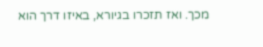מכך. ואז תזכרו בגיורא, באיזו דרך הוא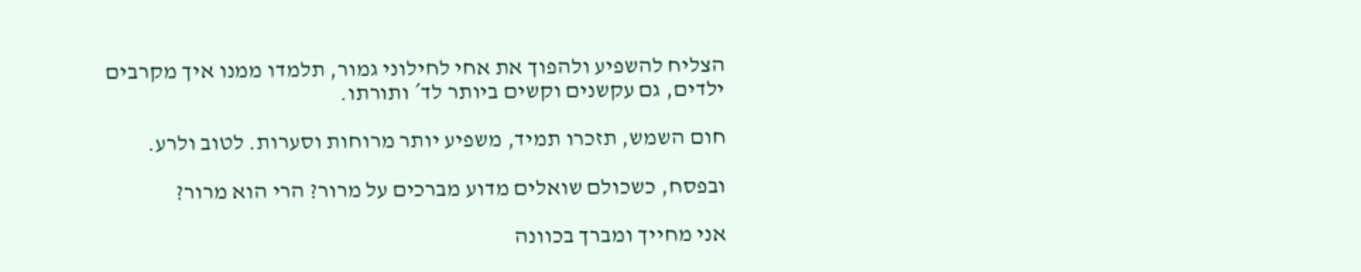הצליח להשפיע ולהפוך את אחי לחילוני גמור, תלמדו ממנו איך מקרבים ילדים, גם עקשנים וקשים ביותר לד´ ותורתו.

חום השמש, תזכרו תמיד, משפיע יותר מרוחות וסערות. לטוב ולרע.

ובפסח, כשכולם שואלים מדוע מברכים על מרור? הרי הוא מרור?

אני מחייך ומברך בכוונה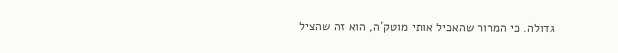גדולה. כי המרור שהאכיל אותי מוטק´ה, הוא זה שהציל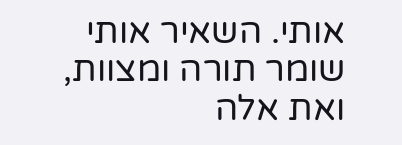אותי. השאיר אותי שומר תורה ומצוות, ואת אלה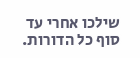שילכו אחרי עד סוף כל הדורות.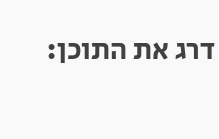דרג את התוכן: